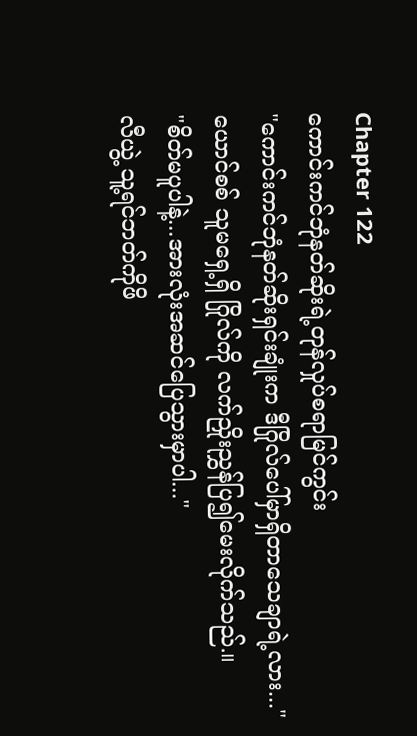Chapter 122
ကောင်းကင်ဘုံနတ်ဆိုးရဲ့တုန်လှုပ်စရာမြင်ကွင်း
"ကောင်းကင်ဘုံနတ်ဆိုးရှင်းချုံးက ဒီဂြိုလ်ပေါ်မှာရှိတာသေချာရဲ့လား..."
ယောင်စစ် သူမရှေ့ရှိ ဂြိုလ်ကို လက်ညှိုးညွှန်ပြ၍မေးလိုက်သည်.။
"စိတ်မပူပါနဲ့...အားလုံးအဆင်ပြေသွားမှာပါ..."
လီယွဲ့ သူ့ရင်ဘတ်ကိုဖိ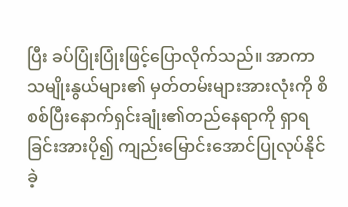ပြီး ခပ်ပြုံးပြုံးဖြင့်ပြောလိုက်သည်။ အာကာသမျိုးနွယ်များ၏ မှတ်တမ်းများအားလုံးကို စိစစ်ပြီးနောက်ရှင်းချုံး၏တည်နေရာကို ရှာရခြင်းအားပို၍ ကျည်းမြောင်းအောင်ပြုလုပ်နိုင်ခဲ့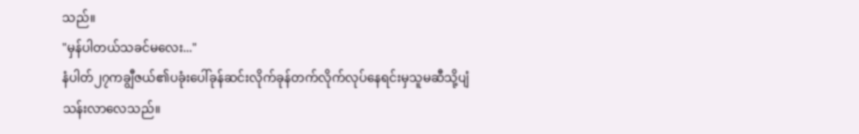သည်။
"မှန်ပါတယ်သခင်မလေး..."
နံပါတ်၂၇ကချွီဇယ်၏ပခုံးပေါ်ခုန်ဆင်းလိုက်ခုန်တက်လိုက်လုပ်နေရင်းမှသူမဆီသို့ပျံသန်းလာလေသည်။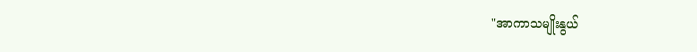"အာကာသမျိုးနွယ်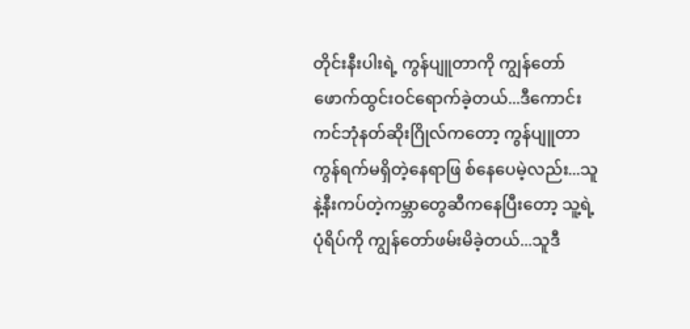တိုင်းနီးပါးရဲ့ ကွန်ပျူတာကို ကျွန်တော်ဖောက်ထွင်းဝင်ရောက်ခဲ့တယ်...ဒီကောင်းကင်ဘုံနတ်ဆိုးဂြိုလ်ကတော့ ကွန်ပျူတာကွန်ရက်မရှိတဲ့နေရာဖြ စ်နေပေမဲ့လည်း...သူနဲ့နီးကပ်တဲ့ကမ္ဘာတွေဆီကနေပြီးတော့ သူ့ရဲ့ပုံရိပ်ကို ကျွန်တော်ဖမ်းမိခဲ့တယ်...သူဒီ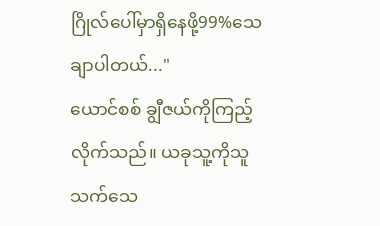ဂြိုလ်ပေါ်မှာရှိနေဖို့99%သေချာပါတယ်..."
ယောင်စစ် ချွီဇယ်ကိုကြည့်လိုက်သည်။ ယခုသူ့ကိုသူသက်သေ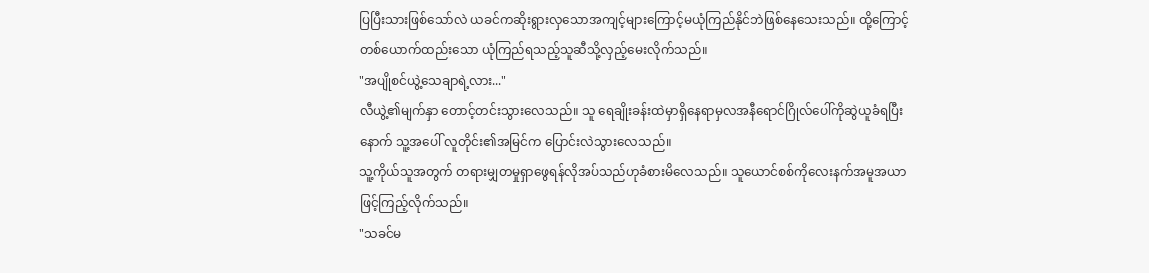ပြပြီးသားဖြစ်သော်လဲ ယခင်ကဆိုးရွားလှသောအကျင့်များကြောင့်မယုံကြည်နိုင်ဘဲဖြစ်နေသေးသည်။ ထို့ကြောင့်တစ်ယောက်ထည်းသော ယုံကြည်ရသည့်သူဆီသို့လှည့်မေးလိုက်သည်။
"အပျိုစင်ယွဲ့သေချာရဲ့လား..."
လီယွဲ့၏မျက်နှာ တောင့်တင်းသွားလေသည်။ သူ ရေချိုးခန်းထဲမှာရှိနေရာမှလအနီရောင်ဂြိုလ်ပေါ်ကိုဆွဲယူခံရပြီးနောက် သူ့အပေါ် လူတိုင်း၏အမြင်က ပြောင်းလဲသွားလေသည်။
သူ့ကိုယ်သူအတွက် တရားမျှတမှုရှာဖွေရန်လိုအပ်သည်ဟုခံစားမိလေသည်။ သူယောင်စစ်ကိုလေးနက်အမူအယာဖြင့်ကြည့်လိုက်သည်။
"သခင်မ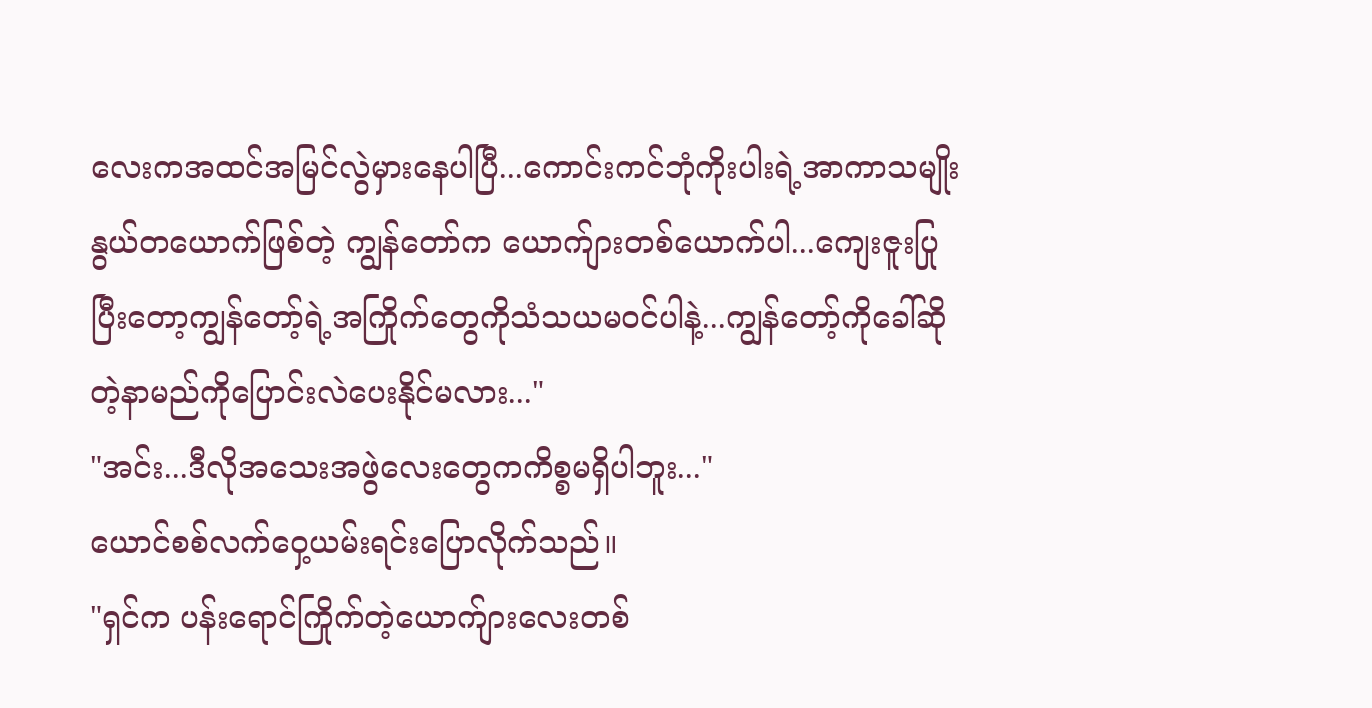လေးကအထင်အမြင်လွဲမှားနေပါပြီ...ကောင်းကင်ဘုံကိုးပါးရဲ့အာကာသမျိုးနွယ်တယောက်ဖြစ်တဲ့ ကျွန်တော်က ယောက်ျားတစ်ယောက်ပါ...ကျေးဇူးပြုပြီးတော့ကျွန်တော့်ရဲ့အကြိုက်တွေကိုသံသယမဝင်ပါနဲ့...ကျွန်တော့်ကိုခေါ်ဆိုတဲ့နာမည်ကိုပြောင်းလဲပေးနိုင်မလား..."
"အင်း...ဒီလိုအသေးအဖွဲလေးတွေကကိစ္စမရှိပါဘူး..."
ယောင်စစ်လက်ဝှေ့ယမ်းရင်းပြောလိုက်သည်။
"ရှင်က ပန်းရောင်ကြိုက်တဲ့ယောက်ျားလေးတစ်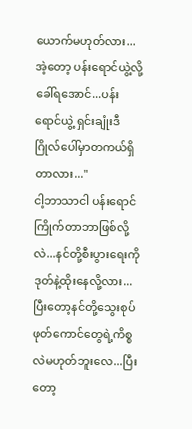ယောက်မဟုတ်လား...အဲ့တော့ ပန်းရောင်ယွဲ့လို့ခေါ်ရအောင်...ပန်းရောင်ယွဲ့ ရှင်းချုံးဒီဂြိုလ်ပေါ်မှာတကယ်ရှိတာလား..."
ငါ့ဘာသာငါ ပန်းရောင်ကြိုက်တာဘာဖြစ်လို့လဲ...နင်တို့စီးပွားရေးကိုဒုတ်နဲ့ထိုးနေလို့လား...ပြီးတော့နင်တို့သွေးစုပ်ဖုတ်ကောင်တွေရဲ့ကိစ္စလဲမဟုတ်ဘူးလေ...ပြီးတော့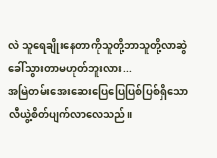လဲ သူရေချိုးနေတာကိုသူတို့ဘာသူတို့လာဆွဲခေါ်သွားတာမဟုတ်ဘူးလား...
အမြဲတမ်းအေးဆေးပြေပြေပြစ်ပြစ်ရှိသော လီယွဲ့စိတ်ပျက်လာလေသည်။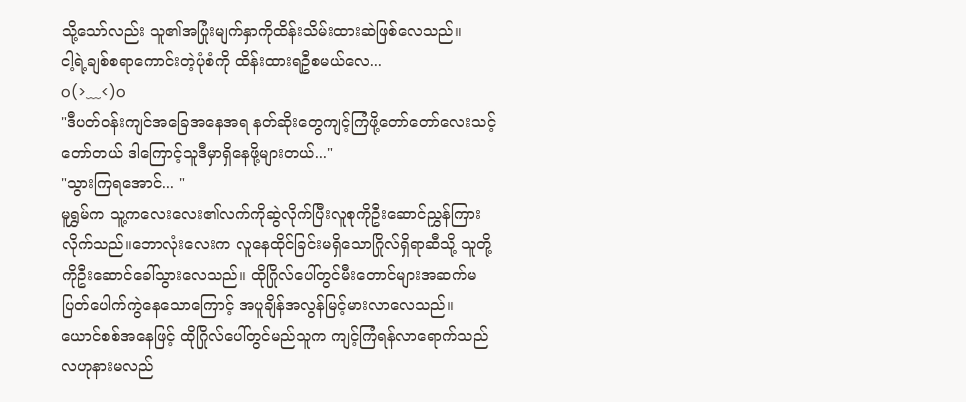သို့သော်လည်း သူ၏အပြုံးမျက်နှာကိုထိန်းသိမ်းထားဆဲဖြစ်လေသည်။
ငါ့ရဲ့ချစ်စရာကောင်းတဲ့ပုံစံကို ထိန်းထားရဦစမယ်လေ...
o(>﹏<)o
"ဒီပတ်ဝန်းကျင်အခြေအနေအရ နတ်ဆိုးတွေကျင့်ကြံဖို့တော်တော်လေးသင့်တော်တယ် ဒါကြောင့်သူဒီမှာရှိနေဖို့များတယ်..."
"သွားကြရအောင်... "
မူရွှမ်က သူ့ကလေးလေး၏လက်ကိုဆွဲလိုက်ပြီးလူစုကိုဦးဆောင်ညွှန်ကြားလိုက်သည်။ဘောလုံးလေးက လူနေထိုင်ခြင်းမရှိသောဂြိုလ်ရှိရာဆီသို့ သူတို့ကိုဦးဆောင်ခေါ်သွားလေသည်။ ထိုဂြိုလ်ပေါ်တွင်မီးတောင်များအဆက်မပြတ်ပေါက်ကွဲနေသောကြောင့် အပူချိန်အလွန်မြင့်မားလာလေသည်။
ယောင်စစ်အနေဖြင့် ထိုဂြိုလ်ပေါ်တွင်မည်သူက ကျင့်ကြံရန်လာရောက်သည်လဟုနားမလည်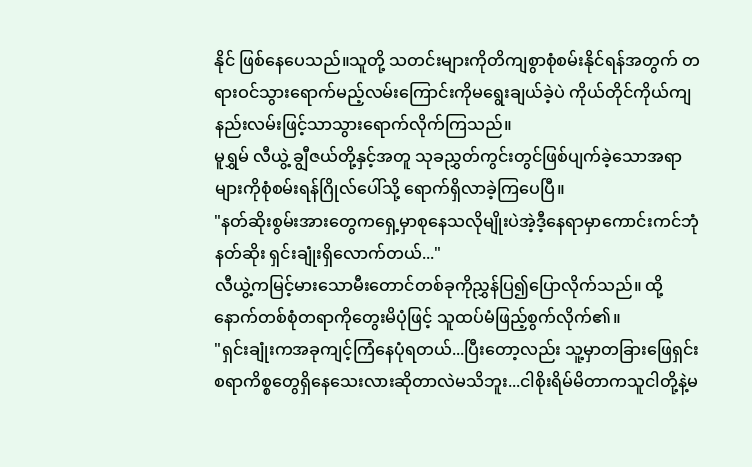နိုင် ဖြစ်နေပေသည်။သူတို့ သတင်းများကိုတိကျစွာစုံစမ်းနိုင်ရန်အတွက် တရားဝင်သွားရောက်မည့်လမ်းကြောင်းကိုမရွေးချယ်ခဲ့ပဲ ကိုယ်တိုင်ကိုယ်ကျနည်းလမ်းဖြင့်သာသွားရောက်လိုက်ကြသည်။
မူရွှမ် လီယွဲ့ ချွီဇယ်တို့နှင့်အတူ သုခညွှတ်ကွင်းတွင်ဖြစ်ပျက်ခဲ့သောအရာများကိုစုံစမ်းရန်ဂြိုလ်ပေါ်သို့ ရောက်ရှိလာခဲ့ကြပေပြီ။
"နတ်ဆိုးစွမ်းအားတွေကရှေ့မှာစုနေသလိုမျိုးပဲအဲ့ဒီ့နေရာမှာကောင်းကင်ဘုံနတ်ဆိုး ရှင်းချုံးရှိလောက်တယ်..."
လီယွဲ့ကမြင့်မားသောမီးတောင်တစ်ခုကိုညွှန်ပြ၍ပြောလိုက်သည်။ ထို့နောက်တစ်စုံတရာကိုတွေးမိပုံဖြင့် သူထပ်မံဖြည့်စွက်လိုက်၏။
"ရှင်းချုံးကအခုကျင့်ကြံနေပုံရတယ်...ပြီးတော့လည်း သူ့မှာတခြားဖြေရှင်းစရာကိစ္စတွေရှိနေသေးလားဆိုတာလဲမသိဘူး...ငါစိုးရိမ်မိတာကသူငါတို့နဲ့မ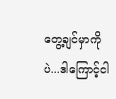တွေ့ချင်မှာကိုပဲ...ဒါကြောင့်ငါ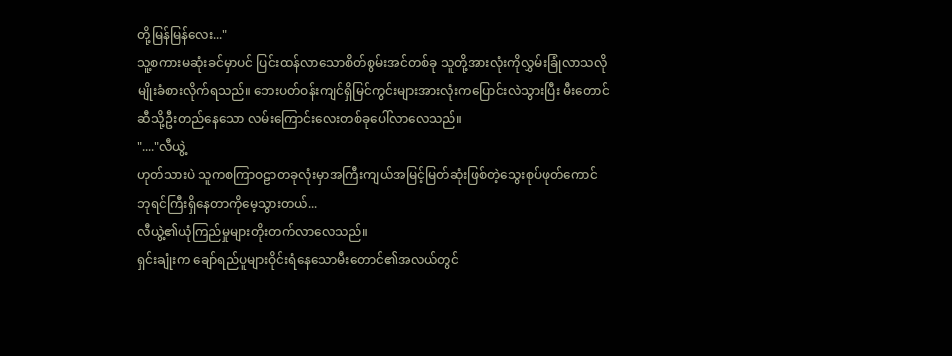တို့မြန်မြန်လေး..."
သူ့စကားမဆုံးခင်မှာပင် ပြင်းထန်လာသောစိတ်စွမ်းအင်တစ်ခု သူတို့အားလုံးကိုလွှမ်းခြုံလာသလိုမျိုးခံစားလိုက်ရသည်။ ဘေးပတ်ဝန်းကျင်ရှိမြင်ကွင်းများအားလုံးကပြောင်းလဲသွားပြီး မီးတောင်ဆီသို့ဦးတည်နေသော လမ်းကြောင်းလေးတစ်ခုပေါ်လာလေသည်။
"...."လီယွဲ့
ဟုတ်သားပဲ သူကစကြာဝဠာတခုလုံးမှာအကြီးကျယ်အမြင့်မြတ်ဆုံးဖြစ်တဲ့သွေးစုပ်ဖုတ်ကောင် ဘုရင်ကြီးရှိနေတာကိုမေ့သွားတယ်...
လီယွဲ့၏ယုံကြည်မှုများတိုးတက်လာလေသည်။
ရှင်းချုံးက ချော်ရည်ပူများဝိုင်းရံနေသောမီးတောင်၏အလယ်တွင်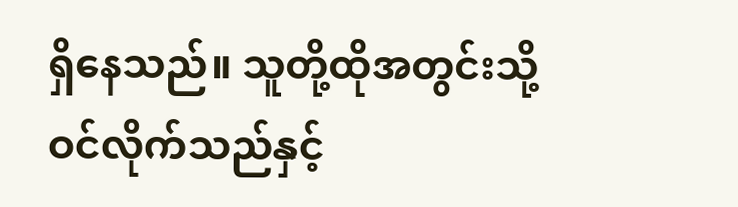ရှိနေသည်။ သူတို့ထိုအတွင်းသို့ဝင်လိုက်သည်နှင့်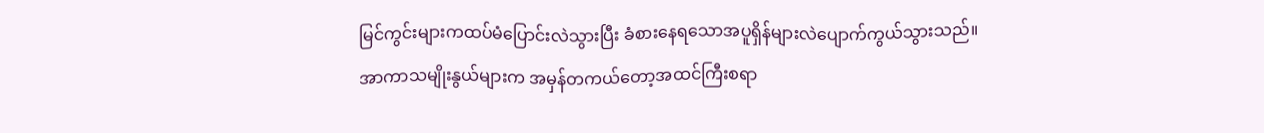မြင်ကွင်းများကထပ်မံပြောင်းလဲသွားပြီး ခံစားနေရသောအပူရှိန်များလဲပျောက်ကွယ်သွားသည်။
အာကာသမျိုးနွယ်များက အမှန်တကယ်တော့အထင်ကြီးစရာ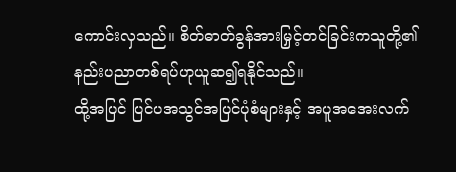ကောင်းလှသည်။ စိတ်ဓာတ်ခွန်အားမြှင့်တင်ခြင်းကသူတို့၏နည်းပညာတစ်ရပ်ဟုယူဆ၍ရနိုင်သည်။
ထို့အပြင် ပြင်ပအသွင်အပြင်ပုံစံများနှင့် အပူအအေးလက်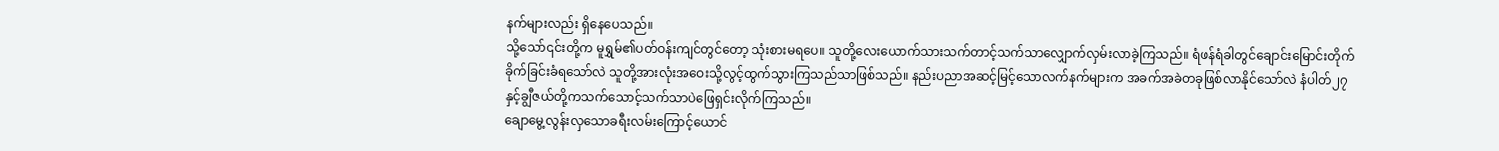နက်များလည်း ရှိနေပေသည်။
သို့သော်၎င်းတို့က မူရွှမ်၏ပတ်ဝန်းကျင်တွင်တော့ သုံးစားမရပေ။ သူတို့လေးယောက်သားသက်တာင့်သက်သာလျှောက်လှမ်းလာခဲ့ကြသည်။ ရံဖန်ရံခါတွင်ချောင်းမြောင်းတိုက်ခိုက်ခြင်းခံရသော်လဲ သူတို့အားလုံးအဝေးသို့လွင့်ထွက်သွားကြသည်သာဖြစ်သည်။ နည်းပညာအဆင့်မြင့်သောလက်နက်များက အခက်အခဲတခုဖြစ်လာနိုင်သော်လဲ နံပါတ်၂၇နှင့်ချွီဇယ်တို့ကသက်သောင့်သက်သာပဲဖြေရှင်းလိုက်ကြသည်။
ချောမွေ့လွန်းလှသောခရီးလမ်းကြောင့်ယောင်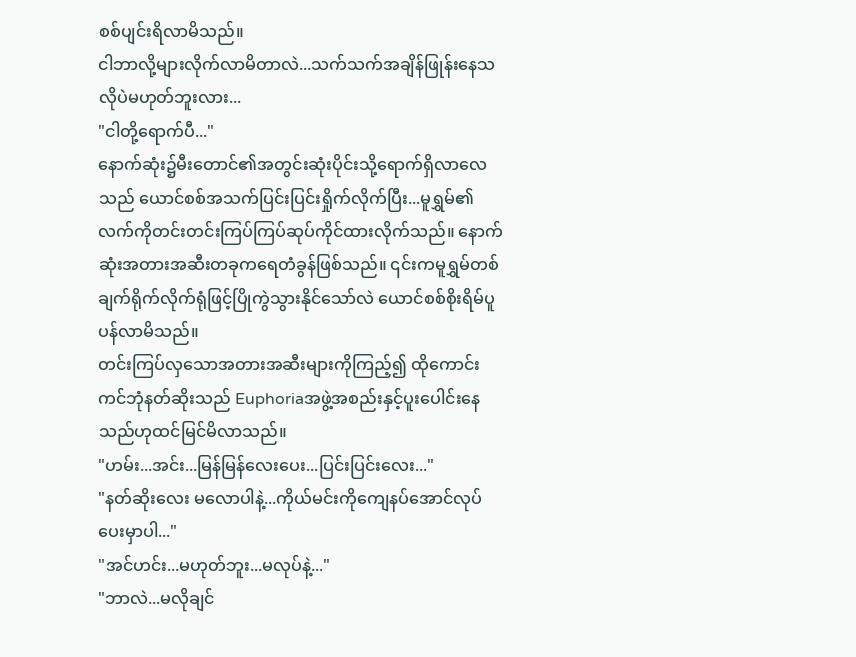စစ်ပျင်းရိလာမိသည်။
ငါဘာလို့များလိုက်လာမိတာလဲ...သက်သက်အချိန်ဖြုန်းနေသလိုပဲမဟုတ်ဘူးလား...
"ငါတို့ရောက်ပီ..."
နောက်ဆုံး၌မီးတောင်၏အတွင်းဆုံးပိုင်းသို့ရောက်ရှိလာလေသည် ယောင်စစ်အသက်ပြင်းပြင်းရှိုက်လိုက်ပြီး...မူရွှမ်၏လက်ကိုတင်းတင်းကြပ်ကြပ်ဆုပ်ကိုင်ထားလိုက်သည်။ နောက်ဆုံးအတားအဆီးတခုကရေတံခွန်ဖြစ်သည်။ ၎င်းကမူရွှမ်တစ်ချက်ရိုက်လိုက်ရုံဖြင့်ပြိုကွဲသွားနိုင်သော်လဲ ယောင်စစ်စိုးရိမ်ပူပန်လာမိသည်။
တင်းကြပ်လှသောအတားအဆီးများကိုကြည့်၍ ထိုကောင်းကင်ဘုံနတ်ဆိုးသည် Euphoriaအဖွဲ့အစည်းနှင့်ပူးပေါင်းနေသည်ဟုထင်မြင်မိလာသည်။
"ဟမ်း...အင်း...မြန်မြန်လေးပေး...ပြင်းပြင်းလေး..."
"နတ်ဆိုးလေး မလောပါနဲ့...ကိုယ်မင်းကိုကျေနပ်အောင်လုပ်ပေးမှာပါ..."
"အင်ဟင်း...မဟုတ်ဘူး...မလုပ်နဲ့..."
"ဘာလဲ...မလိုချင်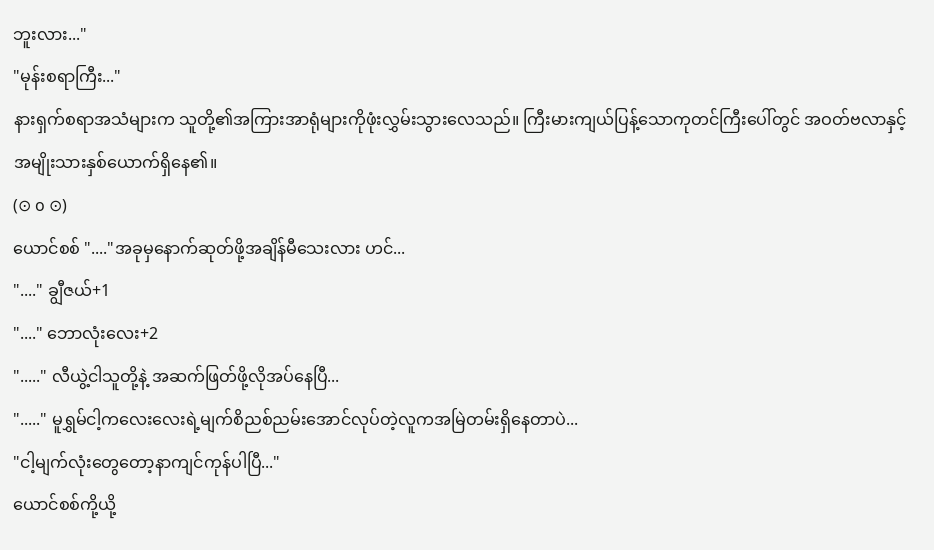ဘူးလား..."
"မုန်းစရာကြီး..."
နားရှက်စရာအသံများက သူတို့၏အကြားအာရုံများကိုဖုံးလွှမ်းသွားလေသည်။ ကြီးမားကျယ်ပြန့်သောကုတင်ကြီးပေါ်တွင် အဝတ်ဗလာနှင့်အမျိုးသားနှစ်ယောက်ရှိနေ၏။
(⊙ o ⊙)
ယောင်စစ် "...."အခုမှနောက်ဆုတ်ဖို့အချိန်မီသေးလား ဟင်...
"...." ချွီဇယ်+1
"...." ဘောလုံးလေး+2
"....." လီယွဲ့ငါသူတို့နဲ့ အဆက်ဖြတ်ဖို့လိုအပ်နေပြီ...
"....." မူရွှမ်ငါ့ကလေးလေးရဲ့မျက်စိညစ်ညမ်းအောင်လုပ်တဲ့လူကအမြဲတမ်းရှိနေတာပဲ...
"ငါ့မျက်လုံးတွေတော့နာကျင်ကုန်ပါပြီ..."
ယောင်စစ်ကို့ယို့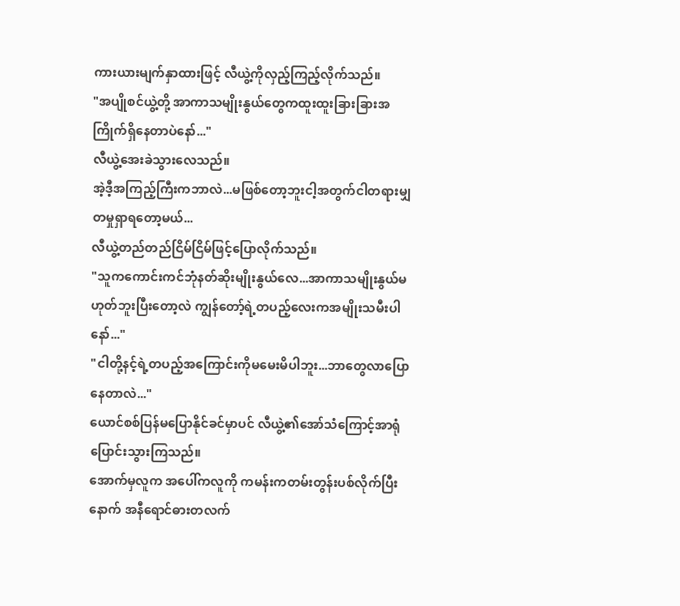ကားယားမျက်နှာထားဖြင့် လီယွဲ့ကိုလှည့်ကြည့်လိုက်သည်။
"အပျိုစင်ယွဲ့တို့ အာကာသမျိုးနွယ်တွေကထူးထူးခြားခြားအကြိုက်ရှိနေတာပဲနော်..."
လီယွဲ့အေးခဲသွားလေသည်။
အဲ့ဒီ့အကြည့်ကြီးကဘာလဲ...မဖြစ်တော့ဘူးငါ့အတွက်ငါတရားမျှတမှုရှာရတော့မယ်...
လီယွဲ့တည်တည်ငြိမ်ငြိမ်ဖြင့်ပြောလိုက်သည်။
"သူကကောင်းကင်ဘုံနတ်ဆိုးမျိုးနွယ်လေ...အာကာသမျိုးနွယ်မဟုတ်ဘူးပြီးတော့လဲ ကျွန်တော့်ရဲ့တပည့်လေးကအမျိုးသမီးပါနော်..."
"ငါတို့နင့်ရဲ့တပည့်အကြောင်းကိုမမေးမိပါဘူး...ဘာတွေလာပြောနေတာလဲ..."
ယောင်စစ်ပြန်မပြောနိုင်ခင်မှာပင် လီယွဲ့၏အော်သံကြောင့်အာရုံပြောင်းသွားကြသည်။
အောက်မှလူက အပေါ်ကလူကို ကမန်းကတမ်းတွန်းပစ်လိုက်ပြီးနောက် အနီရောင်ဓားတလက်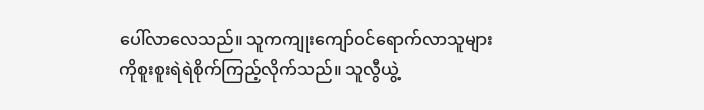ပေါ်လာလေသည်။ သူကကျုးကျော်ဝင်ရောက်လာသူများကိုစူးစူးရဲရဲစိုက်ကြည့်လိုက်သည်။ သူလွီယွဲ့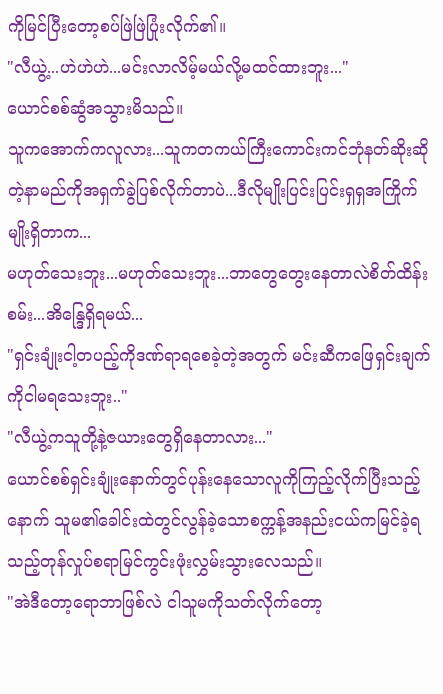ကိုမြင်ပြီးတော့စပ်ဖြဲဖြဲပြုံးလိုက်၏။
"လီယွဲ့...ဟဲဟဲဟဲ...မင်းလာလိမ့်မယ်လို့မထင်ထားဘူး..."
ယောင်စစ်ဆွံအသွားမိသည်။
သူကအောက်ကလူလား...သူကတကယ်ကြီးကောင်းကင်ဘုံနတ်ဆိုးဆိုတဲ့နာမည်ကိုအရှက်ခွဲပြစ်လိုက်တာပဲ...ဒီလိုမျိုးပြင်းပြင်းရှရှအကြိုက်မျိုးရှိတာက...
မဟုတ်သေးဘူး...မဟုတ်သေးဘူး...ဘာတွေတွေးနေတာလဲစိတ်ထိန်းစမ်း...အိန္ဒြေရှိရမယ်...
"ရှင်းချုံးငါ့တပည့်ကိုဒဏ်ရာရစေခဲ့တဲ့အတွက် မင်းဆီကဖြေရှင်းချက်ကိုငါမရသေးဘူး.."
"လီယွဲ့ကသူတို့နဲ့ဇယားတွေရှိနေတာလား..."
ယောင်စစ်ရှင်းချုံးနောက်တွင်ပုန်းနေသောလူကိုကြည့်လိုက်ပြီးသည့်နောက် သူမ၏ခေါင်းထဲတွင်လွန်ခဲ့သောစက္ကန့်အနည်းငယ်ကမြင်ခဲ့ရသည့်တုန်လှုပ်စရာမြင်ကွင်းဖုံးလွှမ်းသွားလေသည်။
"အဲဒီတော့ရောဘာဖြစ်လဲ ငါသူမကိုသတ်လိုက်တော့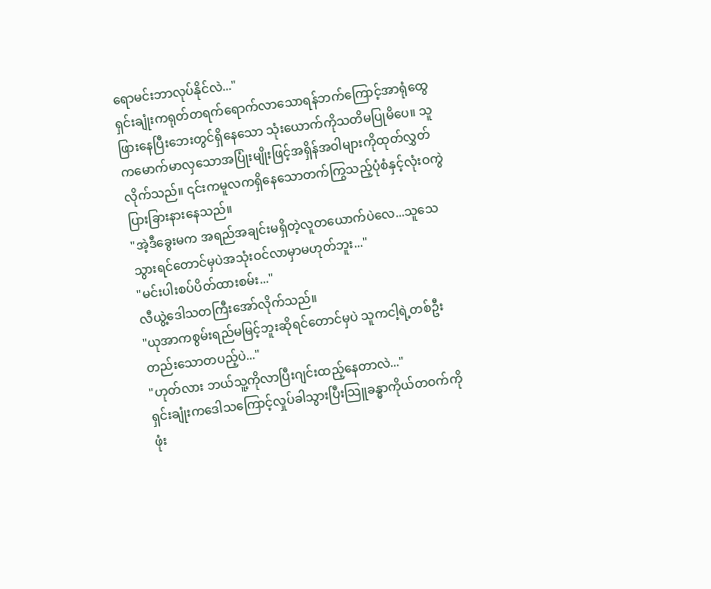ရောမင်းဘာလုပ်နိုင်လဲ..."
ရှင်းချုံးကရုတ်တရက်ရောက်လာသောရန်ဘက်ကြောင့်အာရုံထွေဖြားနေပြီးဘေးတွင်ရှိနေသော သုံးယောက်ကိုသတိမပြုမိပေ။ သူကမောက်မာလှသောအပြုံးမျိုးဖြင့်အရှိန်အဝါများကိုထုတ်လွှတ်လိုက်သည်။ ၎င်းကမူလကရှိနေသောတက်ကြွသည့်ပုံစံနှင့်လုံးဝကွဲပြားခြားနားနေသည်။
"အဲ့ဒီခွေးမက အရည်အချင်းမရှိတဲ့လူတယောက်ပဲလေ...သူသေသွားရင်တောင်မှပဲအသုံးဝင်လာမှာမဟုတ်ဘူး..."
"မင်းပါးစပ်ပိတ်ထားစမ်း..."
လီယွဲ့ဒေါသတကြီးအော်လိုက်သည်။
"ယုအာကစွမ်းရည်မမြင့်ဘူးဆိုရင်တောင်မှပဲ သူကငါ့ရဲ့တစ်ဦးတည်းသောတပည့်ပဲ..."
"ဟုတ်လား ဘယ်သူ့ကိုလာပြီးဂျင်းထည့်နေတာလဲ..."
ရှင်းချုံးကဒေါသကြောင့်လှုပ်ခါသွားပြီးသြူခန္ဓာကိုယ်တဝက်ကိုဖုံး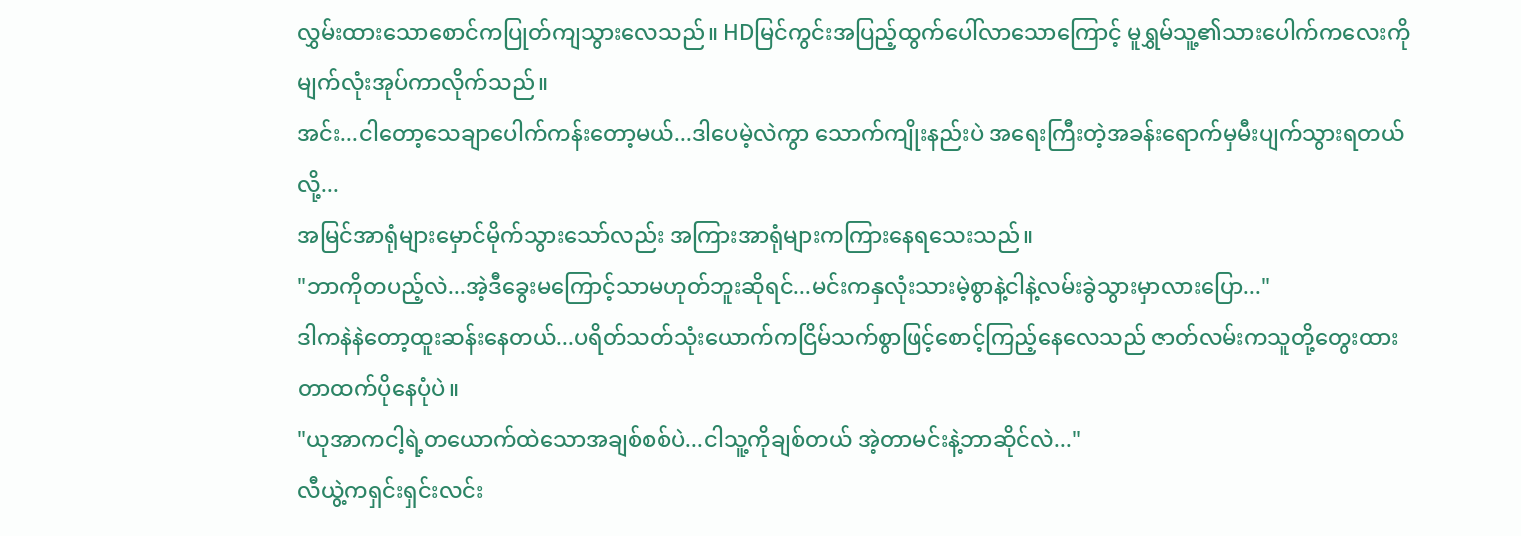လွှမ်းထားသောစောင်ကပြုတ်ကျသွားလေသည်။ HDမြင်ကွင်းအပြည့်ထွက်ပေါ်လာသောကြောင့် မူရွှမ်သူ့၏သားပေါက်ကလေးကိုမျက်လုံးအုပ်ကာလိုက်သည်။
အင်း...ငါတော့သေချာပေါက်ကန်းတော့မယ်...ဒါပေမဲ့လဲကွာ သောက်ကျိုးနည်းပဲ အရေးကြီးတဲ့အခန်းရောက်မှမီးပျက်သွားရတယ်လို့...
အမြင်အာရုံများမှောင်မိုက်သွားသော်လည်း အကြားအာရုံများကကြားနေရသေးသည်။
"ဘာကိုတပည့်လဲ...အဲ့ဒီခွေးမကြောင့်သာမဟုတ်ဘူးဆိုရင်...မင်းကနှလုံးသားမဲ့စွာနဲ့ငါနဲ့လမ်းခွဲသွားမှာလားပြော..."
ဒါကနဲနဲတော့ထူးဆန်းနေတယ်...ပရိတ်သတ်သုံးယောက်ကငြိမ်သက်စွာဖြင့်စောင့်ကြည့်နေလေသည် ဇာတ်လမ်းကသူတို့တွေးထားတာထက်ပိုနေပုံပဲ။
"ယုအာကငါ့ရဲ့တယောက်ထဲသောအချစ်စစ်ပဲ...ငါသူ့ကိုချစ်တယ် အဲ့တာမင်းနဲ့ဘာဆိုင်လဲ..."
လီယွဲ့ကရှင်းရှင်းလင်း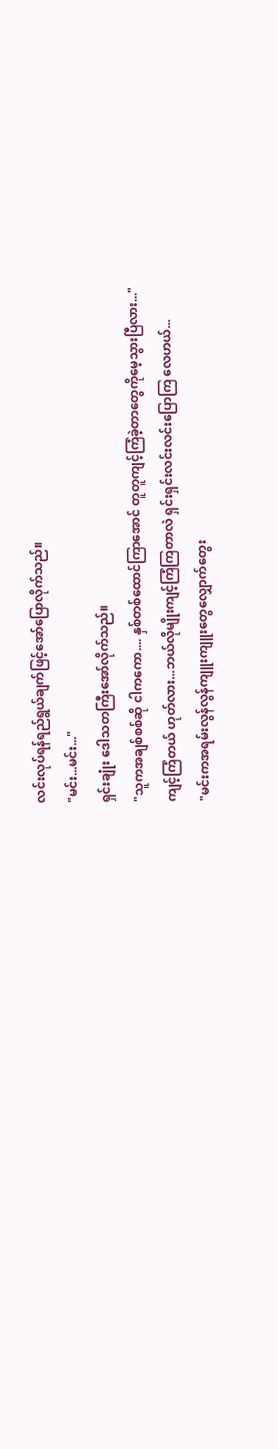လင်းလုပ်ရန်ရည်ရွယ်ချက်ဖြင့်အော်ပြောလိုက်သည်။
"မင်း...မင်း..."
ရှင်းချုံး ဒေါသတကြီးအော်လိုက်သည်။
"သူကအချစ်စစ်ဆို ငါကကော.... နှစ်တစ်ထောင်ကြာအောင် တူတူကျင့်ကြံခဲ့တာတွေကိုမေ့သွားပြီလား..."
ကျင့်ကြံတယ် ဟုတ်လား...ဘယ်လိုမျိုးကျင့်ကြံကြတာလဲ ရှင်းရှင်းလင်းလင်းပြောကြ လေဟယ်...
"မင်းကအရမ်းလွန်လွန်ကျူးကျူးတွေလျှောက်တွေး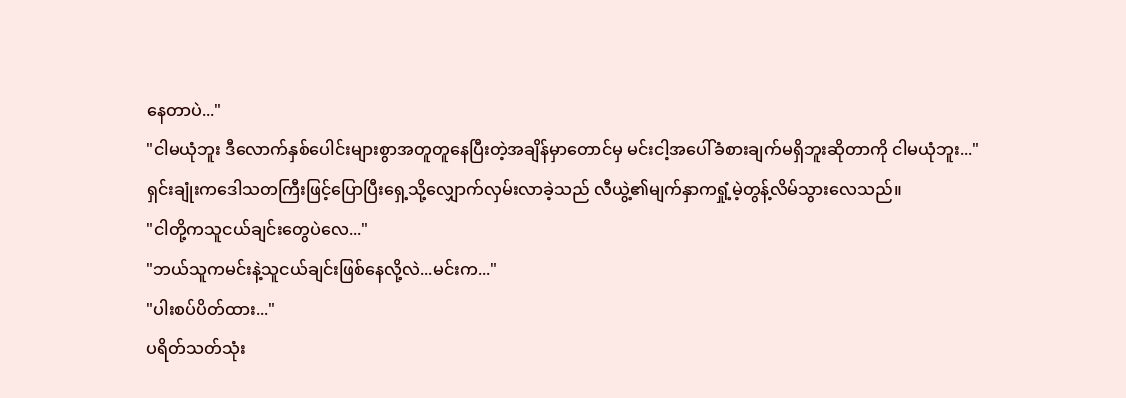နေတာပဲ..."
"ငါမယုံဘူး ဒီလောက်နှစ်ပေါင်းများစွာအတူတူနေပြီးတဲ့အချိန်မှာတောင်မှ မင်းငါ့အပေါ်ခံစားချက်မရှိဘူးဆိုတာကို ငါမယုံဘူး..."
ရှင်းချုံးကဒေါသတကြီးဖြင့်ပြောပြီးရှေ့သို့လျှောက်လှမ်းလာခဲ့သည် လီယွဲ့၏မျက်နှာကရှုံ့မဲ့တွန့်လိမ်သွားလေသည်။
"ငါတို့ကသူငယ်ချင်းတွေပဲလေ..."
"ဘယ်သူကမင်းနဲ့သူငယ်ချင်းဖြစ်နေလို့လဲ...မင်းက..."
"ပါးစပ်ပိတ်ထား..."
ပရိတ်သတ်သုံး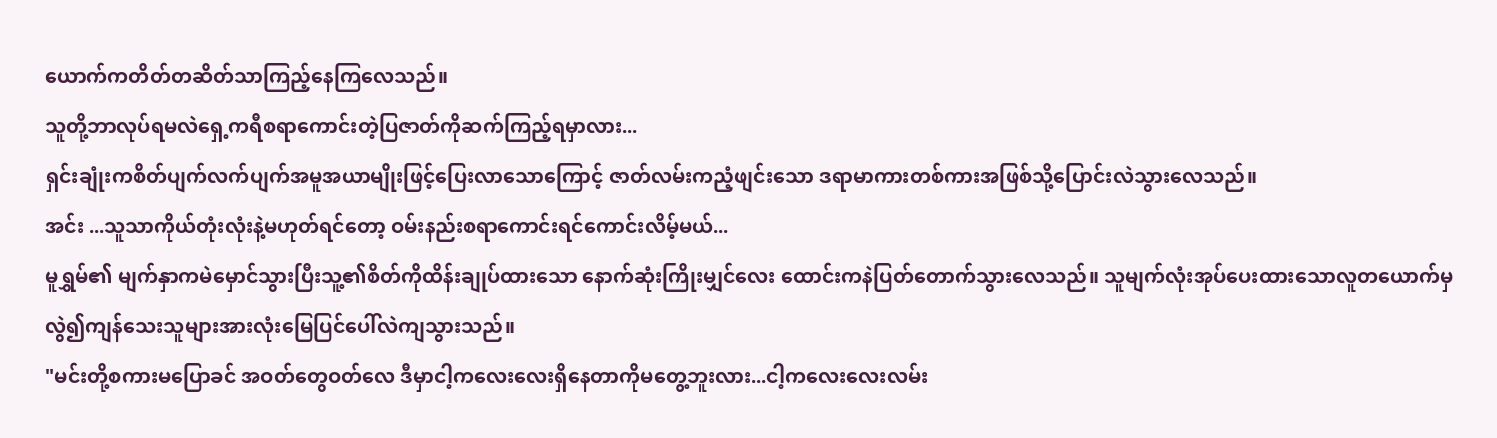ယောက်ကတိတ်တဆိတ်သာကြည့်နေကြလေသည်။
သူတို့ဘာလုပ်ရမလဲရှေ့ကရီစရာကောင်းတဲ့ပြဇာတ်ကိုဆက်ကြည့်ရမှာလား...
ရှင်းချုံးကစိတ်ပျက်လက်ပျက်အမူအယာမျိုးဖြင့်ပြေးလာသောကြောင့် ဇာတ်လမ်းကညံ့ဖျင်းသော ဒရာမာကားတစ်ကားအဖြစ်သို့ပြောင်းလဲသွားလေသည်။
အင်း ...သူသာကိုယ်တုံးလုံးနဲ့မဟုတ်ရင်တော့ ဝမ်းနည်းစရာကောင်းရင်ကောင်းလိမ့်မယ်...
မူရွှမ်၏ မျက်နှာကမဲမှောင်သွားပြီးသူ့၏စိတ်ကိုထိန်းချုပ်ထားသော နောက်ဆုံးကြိုးမျှင်လေး ထောင်းကနဲပြတ်တောက်သွားလေသည်။ သူမျက်လုံးအုပ်ပေးထားသောလူတယောက်မှလွဲ၍ကျန်သေးသူများအားလုံးမြေပြင်ပေါ်လဲကျသွားသည်။
"မင်းတို့စကားမပြောခင် အဝတ်တွေဝတ်လေ ဒီမှာငါ့ကလေးလေးရှိနေတာကိုမတွေ့ဘူးလား...ငါ့ကလေးလေးလမ်း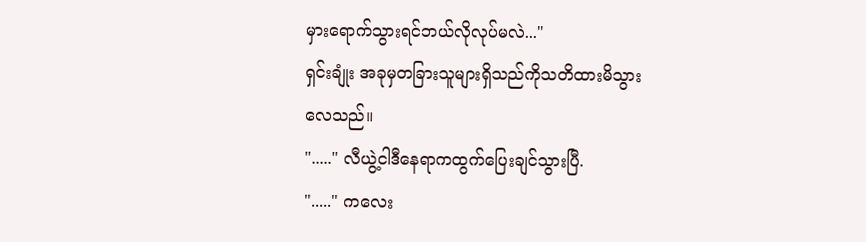မှားရောက်သွားရင်ဘယ်လိုလုပ်မလဲ..."
ရှင်းချုံး အခုမှတခြားသူများရှိသည်ကိုသတိထားမိသွားလေသည်။
"....." လီယွဲ့ငါဒီနေရာကထွက်ပြေးချင်သွားပြီ.
"....." ကလေး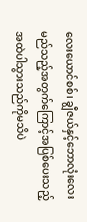လေးယောင်စစ်၊ ချွီဇယ်နှင့်ဘောလုံးလေး
မည်သည့်အတွက်ကြောင့်အပြစ်ပေးသည့်အထဲပါသွားသည်ကိုမသိပဲ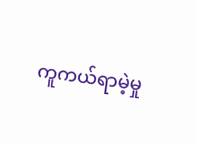ကူကယ်ရာမဲ့မှု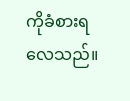ကိုခံစားရလေသည်။